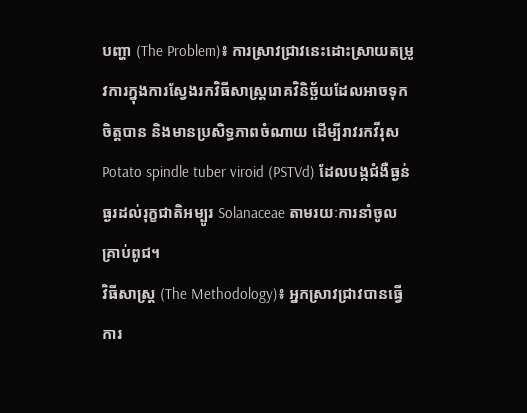បញ្ហា (The Problem)៖ ការស្រាវជ្រាវនេះដោះស្រាយតម្រូវការក្នុងការស្វែងរកវិធីសាស្ត្ររោគវិនិច្ឆ័យដែលអាចទុកចិត្តបាន និងមានប្រសិទ្ធភាពចំណាយ ដើម្បីរាវរកវីរុស Potato spindle tuber viroid (PSTVd) ដែលបង្កជំងឺធ្ងន់ធ្ងរដល់រុក្ខជាតិអម្បូរ Solanaceae តាមរយៈការនាំចូលគ្រាប់ពូជ។
វិធីសាស្ត្រ (The Methodology)៖ អ្នកស្រាវជ្រាវបានធ្វើការ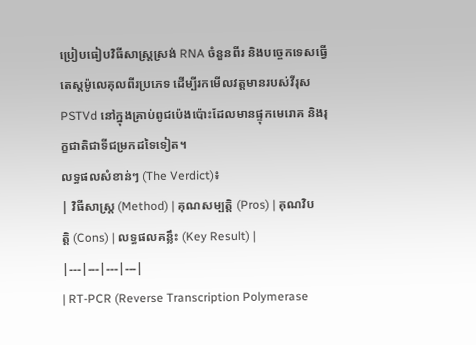ប្រៀបធៀបវិធីសាស្ត្រស្រង់ RNA ចំនួនពីរ និងបច្ចេកទេសធ្វើតេស្តម៉ូលេគុលពីរប្រភេទ ដើម្បីរកមើលវត្តមានរបស់វីរុស PSTVd នៅក្នុងគ្រាប់ពូជប៉េងប៉ោះដែលមានផ្ទុកមេរោគ និងរុក្ខជាតិជាទីជម្រកដទៃទៀត។
លទ្ធផលសំខាន់ៗ (The Verdict)៖
| វិធីសាស្ត្រ (Method) | គុណសម្បត្តិ (Pros) | គុណវិបត្តិ (Cons) | លទ្ធផលគន្លឹះ (Key Result) |
|---|---|---|---|
| RT-PCR (Reverse Transcription Polymerase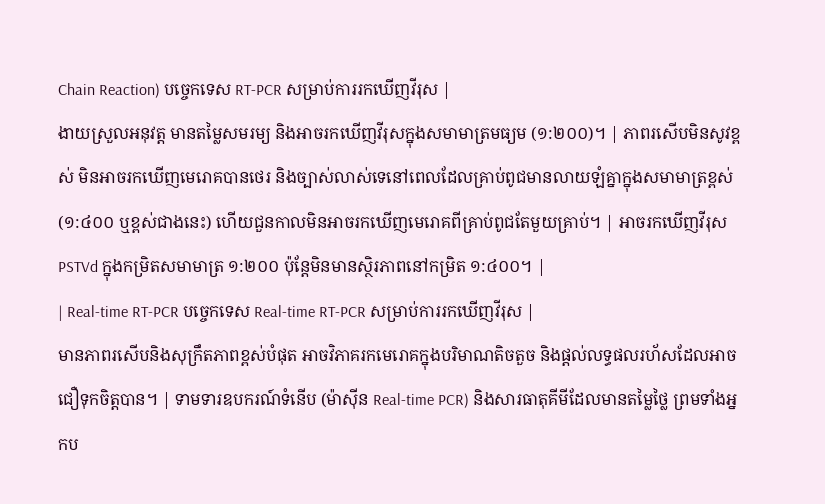Chain Reaction) បច្ចេកទេស RT-PCR សម្រាប់ការរកឃើញវីរុស |
ងាយស្រួលអនុវត្ត មានតម្លៃសមរម្យ និងអាចរកឃើញវីរុសក្នុងសមាមាត្រមធ្យម (១:២០០)។ | ភាពរសើបមិនសូវខ្ពស់ មិនអាចរកឃើញមេរោគបានថេរ និងច្បាស់លាស់ទេនៅពេលដែលគ្រាប់ពូជមានលាយឡំគ្នាក្នុងសមាមាត្រខ្ពស់ (១:៤០០ ឬខ្ពស់ជាងនេះ) ហើយជួនកាលមិនអាចរកឃើញមេរោគពីគ្រាប់ពូជតែមួយគ្រាប់។ | អាចរកឃើញវីរុស PSTVd ក្នុងកម្រិតសមាមាត្រ ១:២០០ ប៉ុន្តែមិនមានស្ថិរភាពនៅកម្រិត ១:៤០០។ |
| Real-time RT-PCR បច្ចេកទេស Real-time RT-PCR សម្រាប់ការរកឃើញវីរុស |
មានភាពរសើបនិងសុក្រឹតភាពខ្ពស់បំផុត អាចវិភាគរកមេរោគក្នុងបរិមាណតិចតួច និងផ្តល់លទ្ធផលរហ័សដែលអាចជឿទុកចិត្តបាន។ | ទាមទារឧបករណ៍ទំនើប (ម៉ាស៊ីន Real-time PCR) និងសារធាតុគីមីដែលមានតម្លៃថ្លៃ ព្រមទាំងអ្នកប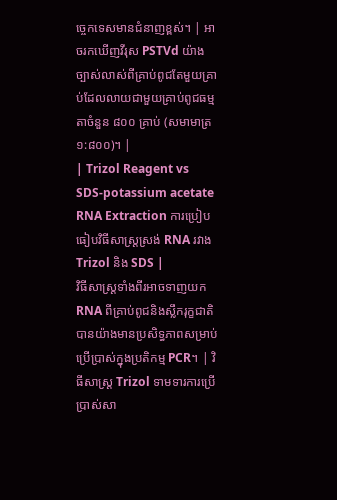ច្ចេកទេសមានជំនាញខ្ពស់។ | អាចរកឃើញវីរុស PSTVd យ៉ាងច្បាស់លាស់ពីគ្រាប់ពូជតែមួយគ្រាប់ដែលលាយជាមួយគ្រាប់ពូជធម្មតាចំនួន ៨០០ គ្រាប់ (សមាមាត្រ ១:៨០០)។ |
| Trizol Reagent vs SDS-potassium acetate RNA Extraction ការប្រៀបធៀបវិធីសាស្ត្រស្រង់ RNA រវាង Trizol និង SDS |
វិធីសាស្ត្រទាំងពីរអាចទាញយក RNA ពីគ្រាប់ពូជនិងស្លឹករុក្ខជាតិបានយ៉ាងមានប្រសិទ្ធភាពសម្រាប់ប្រើប្រាស់ក្នុងប្រតិកម្ម PCR។ | វិធីសាស្ត្រ Trizol ទាមទារការប្រើប្រាស់សា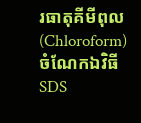រធាតុគីមីពុល (Chloroform) ចំណែកឯវិធី SDS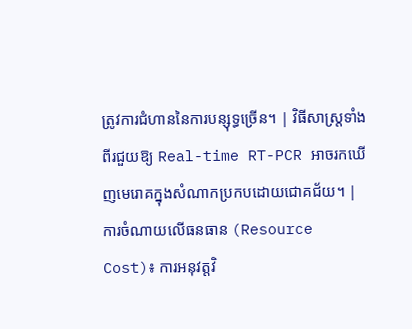ត្រូវការជំហាននៃការបន្សុទ្ធច្រើន។ | វិធីសាស្ត្រទាំងពីរជួយឱ្យ Real-time RT-PCR អាចរកឃើញមេរោគក្នុងសំណាកប្រកបដោយជោគជ័យ។ |
ការចំណាយលើធនធាន (Resource Cost)៖ ការអនុវត្តវិ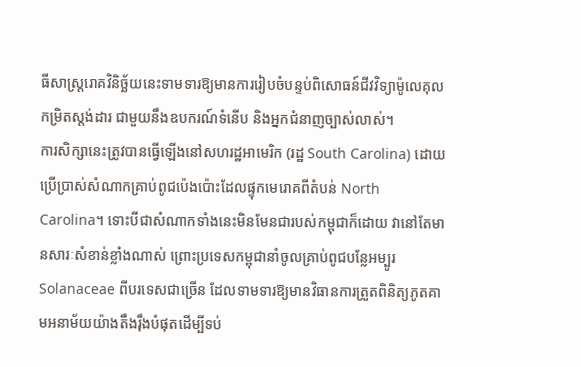ធីសាស្ត្ររោគវិនិច្ឆ័យនេះទាមទារឱ្យមានការរៀបចំបន្ទប់ពិសោធន៍ជីវវិទ្យាម៉ូលេគុលកម្រិតស្តង់ដារ ជាមួយនឹងឧបករណ៍ទំនើប និងអ្នកជំនាញច្បាស់លាស់។
ការសិក្សានេះត្រូវបានធ្វើឡើងនៅសហរដ្ឋអាមេរិក (រដ្ឋ South Carolina) ដោយប្រើប្រាស់សំណាកគ្រាប់ពូជប៉េងប៉ោះដែលផ្ទុកមេរោគពីតំបន់ North Carolina។ ទោះបីជាសំណាកទាំងនេះមិនមែនជារបស់កម្ពុជាក៏ដោយ វានៅតែមានសារៈសំខាន់ខ្លាំងណាស់ ព្រោះប្រទេសកម្ពុជានាំចូលគ្រាប់ពូជបន្លែអម្បូរ Solanaceae ពីបរទេសជាច្រើន ដែលទាមទារឱ្យមានវិធានការត្រួតពិនិត្យភូតគាមអនាម័យយ៉ាងតឹងរ៉ឹងបំផុតដើម្បីទប់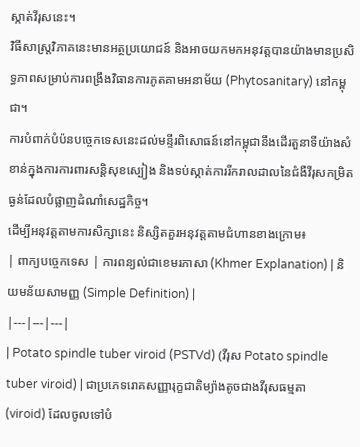ស្កាត់វីរុសនេះ។
វិធីសាស្ត្រវិភាគនេះមានអត្ថប្រយោជន៍ និងអាចយកមកអនុវត្តបានយ៉ាងមានប្រសិទ្ធភាពសម្រាប់ការពង្រឹងវិធានការភូតគាមអនាម័យ (Phytosanitary) នៅកម្ពុជា។
ការបំពាក់បំប៉នបច្ចេកទេសនេះដល់មន្ទីរពិសោធន៍នៅកម្ពុជានឹងដើរតួនាទីយ៉ាងសំខាន់ក្នុងការការពារសន្តិសុខស្បៀង និងទប់ស្កាត់ការរីករាលដាលនៃជំងឺវីរុសកម្រិតធ្ងន់ដែលបំផ្លាញដំណាំសេដ្ឋកិច្ច។
ដើម្បីអនុវត្តតាមការសិក្សានេះ និស្សិតគួរអនុវត្តតាមជំហានខាងក្រោម៖
| ពាក្យបច្ចេកទេស | ការពន្យល់ជាខេមរភាសា (Khmer Explanation) | និយមន័យសាមញ្ញ (Simple Definition) |
|---|---|---|
| Potato spindle tuber viroid (PSTVd) (វីរុស Potato spindle tuber viroid) | ជាប្រភេទរោគសញ្ញារុក្ខជាតិម្យ៉ាងតូចជាងវីរុសធម្មតា (viroid) ដែលចូលទៅបំ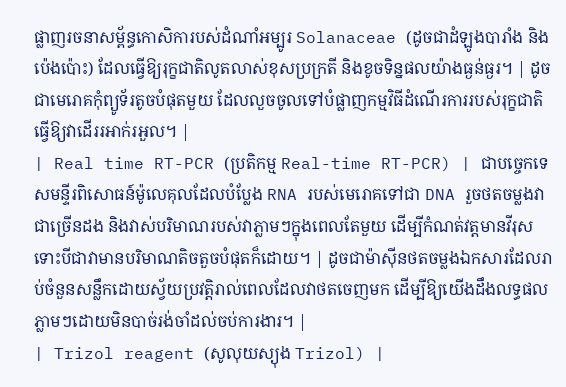ផ្លាញរចនាសម្ព័ន្ធកោសិការបស់ដំណាំអម្បូរ Solanaceae (ដូចជាដំឡូងបារាំង និងប៉េងប៉ោះ) ដែលធ្វើឱ្យរុក្ខជាតិលូតលាស់ខុសប្រក្រតី និងខូចទិន្នផលយ៉ាងធ្ងន់ធ្ងរ។ | ដូចជាមេរោគកុំព្យូទ័រតូចបំផុតមួយ ដែលលួចចូលទៅបំផ្លាញកម្មវិធីដំណើរការរបស់រុក្ខជាតិធ្វើឱ្យវាដើររអាក់រអួល។ |
| Real time RT-PCR (ប្រតិកម្ម Real-time RT-PCR) | ជាបច្ចេកទេសមន្ទីរពិសោធន៍ម៉ូលេគុលដែលបំប្លែង RNA របស់មេរោគទៅជា DNA រួចថតចម្លងវាជាច្រើនដង និងវាស់បរិមាណរបស់វាភ្លាមៗក្នុងពេលតែមួយ ដើម្បីកំណត់វត្តមានវីរុសទោះបីជាវាមានបរិមាណតិចតួចបំផុតក៏ដោយ។ | ដូចជាម៉ាស៊ីនថតចម្លងឯកសារដែលរាប់ចំនួនសន្លឹកដោយស្វ័យប្រវត្តិរាល់ពេលដែលវាថតចេញមក ដើម្បីឱ្យយើងដឹងលទ្ធផលភ្លាមៗដោយមិនបាច់រង់ចាំដល់ចប់ការងារ។ |
| Trizol reagent (សូលុយស្យុង Trizol) |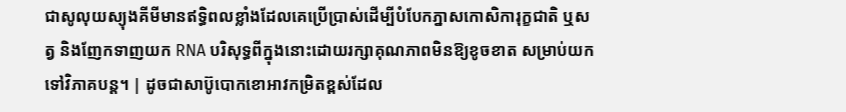ជាសូលុយស្យុងគីមីមានឥទ្ធិពលខ្លាំងដែលគេប្រើប្រាស់ដើម្បីបំបែកភ្នាសកោសិការុក្ខជាតិ ឬសត្វ និងញែកទាញយក RNA បរិសុទ្ធពីក្នុងនោះដោយរក្សាគុណភាពមិនឱ្យខូចខាត សម្រាប់យកទៅវិភាគបន្ត។ | ដូចជាសាប៊ូបោកខោអាវកម្រិតខ្ពស់ដែល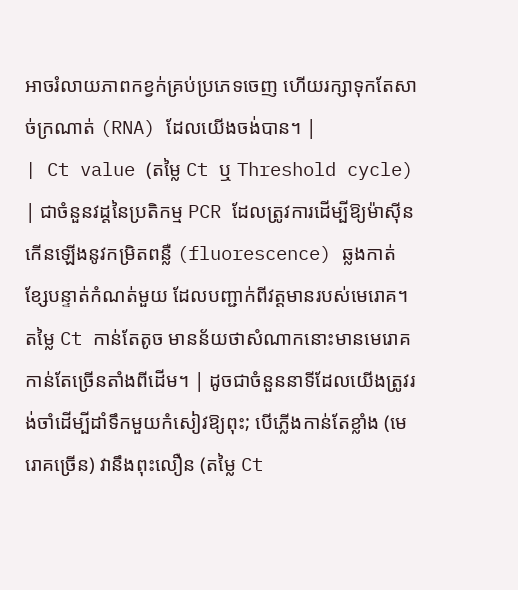អាចរំលាយភាពកខ្វក់គ្រប់ប្រភេទចេញ ហើយរក្សាទុកតែសាច់ក្រណាត់ (RNA) ដែលយើងចង់បាន។ |
| Ct value (តម្លៃ Ct ឬ Threshold cycle) | ជាចំនួនវដ្តនៃប្រតិកម្ម PCR ដែលត្រូវការដើម្បីឱ្យម៉ាស៊ីនកើនឡើងនូវកម្រិតពន្លឺ (fluorescence) ឆ្លងកាត់ខ្សែបន្ទាត់កំណត់មួយ ដែលបញ្ជាក់ពីវត្តមានរបស់មេរោគ។ តម្លៃ Ct កាន់តែតូច មានន័យថាសំណាកនោះមានមេរោគកាន់តែច្រើនតាំងពីដើម។ | ដូចជាចំនួននាទីដែលយើងត្រូវរង់ចាំដើម្បីដាំទឹកមួយកំសៀវឱ្យពុះ; បើភ្លើងកាន់តែខ្លាំង (មេរោគច្រើន) វានឹងពុះលឿន (តម្លៃ Ct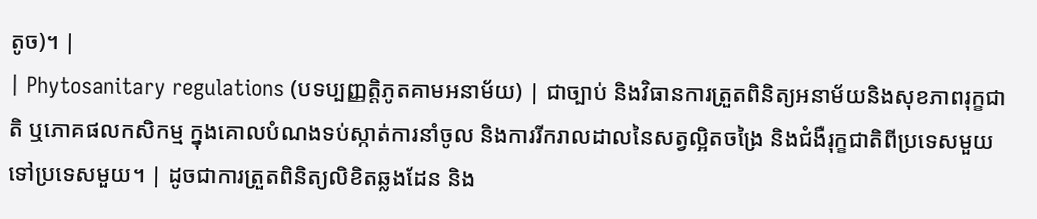តូច)។ |
| Phytosanitary regulations (បទប្បញ្ញត្តិភូតគាមអនាម័យ) | ជាច្បាប់ និងវិធានការត្រួតពិនិត្យអនាម័យនិងសុខភាពរុក្ខជាតិ ឬភោគផលកសិកម្ម ក្នុងគោលបំណងទប់ស្កាត់ការនាំចូល និងការរីករាលដាលនៃសត្វល្អិតចង្រៃ និងជំងឺរុក្ខជាតិពីប្រទេសមួយទៅប្រទេសមួយ។ | ដូចជាការត្រួតពិនិត្យលិខិតឆ្លងដែន និង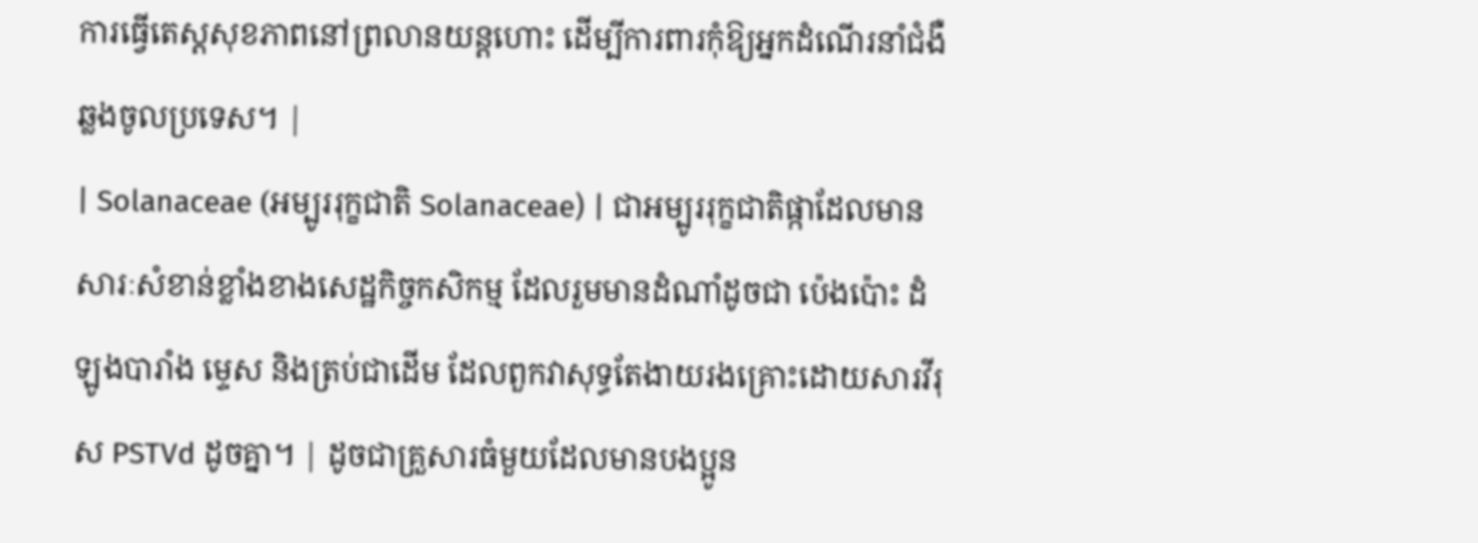ការធ្វើតេស្តសុខភាពនៅព្រលានយន្តហោះ ដើម្បីការពារកុំឱ្យអ្នកដំណើរនាំជំងឺឆ្លងចូលប្រទេស។ |
| Solanaceae (អម្បូររុក្ខជាតិ Solanaceae) | ជាអម្បូររុក្ខជាតិផ្កាដែលមានសារៈសំខាន់ខ្លាំងខាងសេដ្ឋកិច្ចកសិកម្ម ដែលរួមមានដំណាំដូចជា ប៉េងប៉ោះ ដំឡូងបារាំង ម្ទេស និងត្រប់ជាដើម ដែលពួកវាសុទ្ធតែងាយរងគ្រោះដោយសារវីរុស PSTVd ដូចគ្នា។ | ដូចជាគ្រួសារធំមួយដែលមានបងប្អូន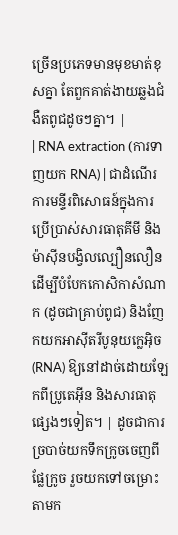ច្រើនប្រភេទមានមុខមាត់ខុសគ្នា តែពួកគាត់ងាយឆ្លងជំងឺតពូជដូចៗគ្នា។ |
| RNA extraction (ការទាញយក RNA) | ជាដំណើរការមន្ទីរពិសោធន៍ក្នុងការប្រើប្រាស់សារធាតុគីមី និងម៉ាស៊ីនបង្វិលល្បឿនលឿន ដើម្បីបំបែកកោសិកាសំណាក (ដូចជាគ្រាប់ពូជ) និងញែកយកអាស៊ីតរីបូនុយក្លេអ៊ិច (RNA) ឱ្យនៅដាច់ដោយឡែកពីប្រូតេអ៊ីន និងសារធាតុផ្សេងៗទៀត។ | ដូចជាការច្របាច់យកទឹកក្រូចចេញពីផ្លែក្រូច រួចយកទៅចម្រោះតាមក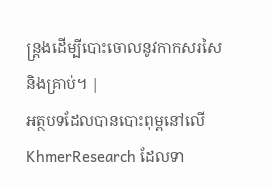ន្ត្រងដើម្បីបោះចោលនូវកាកសរសៃ និងគ្រាប់។ |
អត្ថបទដែលបានបោះពុម្ពនៅលើ KhmerResearch ដែលទា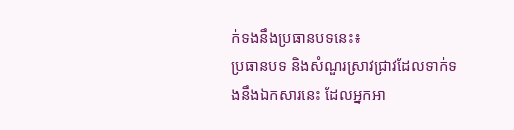ក់ទងនឹងប្រធានបទនេះ៖
ប្រធានបទ និងសំណួរស្រាវជ្រាវដែលទាក់ទងនឹងឯកសារនេះ ដែលអ្នកអា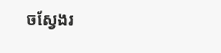ចស្វែងរ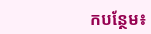កបន្ថែម៖